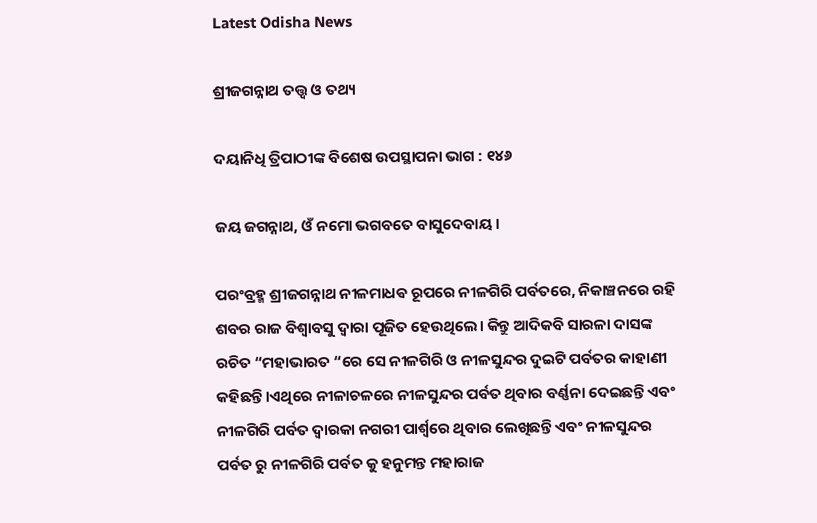Latest Odisha News

ଶ୍ରୀଜଗନ୍ନାଥ ତତ୍ତ୍ୱ ଓ ତଥ୍ୟ

ଦୟାନିଧି ତ୍ରିପାଠୀଙ୍କ ବିଶେଷ ଉପସ୍ଥାପନା ଭାଗ : ୧୪୬

ଜୟ ଜଗନ୍ନାଥ, ଓଁ ନମୋ ଭଗବତେ ବାସୁଦେବାୟ।

ପରଂବ୍ରହ୍ମ ଶ୍ରୀଜଗନ୍ନାଥ ନୀଳମାଧଵ ରୂପରେ ନୀଳଗିରି ପର୍ବତରେ, ନିକାଞ୍ଚନରେ ରହି ଶବର ରାଜ ବିଶ୍ୱାବସୁ ଦ୍ୱାରା ପୂଜିତ ହେଉଥିଲେ। କିନ୍ତୁ ଆଦିକବି ସାରଳା ଦାସଙ୍କ ରଚିତ “ମହାଭାରତ “ରେ ସେ ନୀଳଗିରି ଓ ନୀଳସୁନ୍ଦର ଦୁଇଟି ପର୍ବତର କାହାଣୀ କହିଛନ୍ତି।ଏଥିରେ ନୀଳାଚଳରେ ନୀଳସୁନ୍ଦର ପର୍ବତ ଥିବାର ବର୍ଣ୍ଣନା ଦେଇଛନ୍ତି ଏବଂ ନୀଳଗିରି ପର୍ବତ ଦ୍ଵାରକା ନଗରୀ ପାର୍ଶ୍ଵରେ ଥିବାର ଲେଖିଛନ୍ତି ଏବଂ ନୀଳସୁନ୍ଦର ପର୍ବତ ରୁ ନୀଳଗିରି ପର୍ବତ କୁ ହନୁମନ୍ତ ମହାରାଜ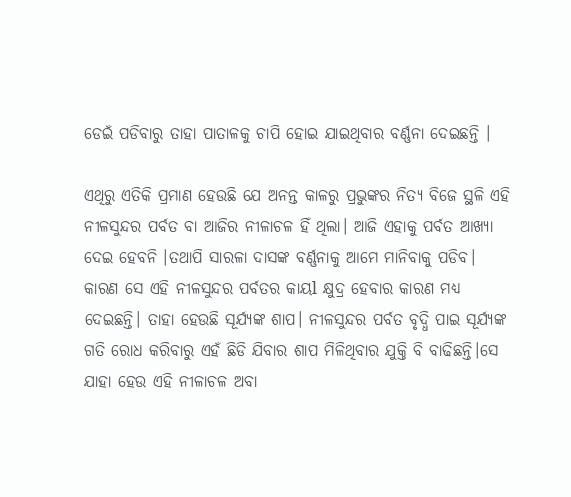ଡେଇଁ ପଡିବାରୁ ତାହା ପାତାଳକୁ ଚାପି ହୋଇ ଯାଇଥିବାର ବର୍ଣ୍ଣନା ଦେଇଛନ୍ତି ।

ଏଥିରୁ ଏତିକି ପ୍ରମାଣ ହେଉଛି ଯେ ଅନନ୍ତ କାଳରୁ ପ୍ରଭୁଙ୍କର ନିତ୍ୟ ବିଜେ ସ୍ଥଳି ଏହି ନୀଳସୁନ୍ଦର ପର୍ବତ ବା ଆଜିର ନୀଳାଚଳ ହିଁ ଥିଲା। ଆଜି ଏହାକୁ ପର୍ବତ ଆଖ୍ୟା ଦେଇ ହେବନି ।ତଥାପି ସାରଳା ଦାସଙ୍କ ବର୍ଣ୍ଣନାକୁ ଆମେ ମାନିବାକୁ ପଡିବ। କାରଣ ସେ ଏହି ନୀଳସୁନ୍ଦର ପର୍ବତର କାୟl କ୍ଷୁଦ୍ର ହେବାର କାରଣ ମଧ୍ୟ ଦେଇଛନ୍ତି। ତାହା ହେଉଛି ସୂର୍ଯ୍ୟଙ୍କ ଶାପ। ନୀଳସୁନ୍ଦର ପର୍ବତ ବୃଦ୍ଧି ପାଇ ସୂର୍ଯ୍ୟଙ୍କ ଗତି ରୋଧ କରିବାରୁ ଏହଁ ଛିଡି ଯିବାର ଶାପ ମିଳିଥିବାର ଯୁକ୍ତି ବି ବାଢିଛନ୍ତି।ସେ ଯାହା ହେଉ ଏହି ନୀଳାଚଳ ଅବା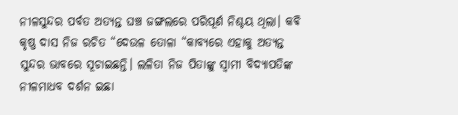ନୀଳସୁନ୍ଦର ପର୍ବତ ଅତ୍ୟନ୍ତ ଘଞ୍ଚ ଜଙ୍ଗଲରେ ପରିପୂର୍ଣ ନିଶ୍ଚୟ ଥିଲା। କଵି କୃଷ୍ଣ ଦାସ ନିଜ ରଚିତ “ଦେଉଳ ତୋଳା “କାବ୍ୟରେ ଏହାକୁ ଅତ୍ୟନ୍ତ ସୁନ୍ଦର ଭାବରେ ସୂଚାଇଛନ୍ତି। ଲଳିତା ନିଜ ପିତାଙ୍କୁ ସ୍ୱାମୀ ବିଦ୍ୟାପତିଙ୍କ ନୀଳମାଧବ ଦର୍ଶନ ଇଛା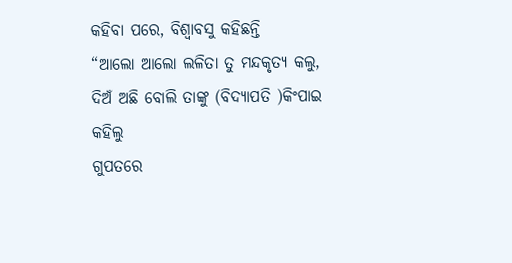କହିବା ପରେ, ବିଶ୍ୱାବସୁ କହିଛନ୍ତି
“ଆଲୋ ଆଲୋ ଲଳିତା ତୁ ମନ୍ଦକୃତ୍ୟ କଲୁ,
ଦିଅଁ ଅଛି ବୋଲି ତାଙ୍କୁ (ବିଦ୍ୟାପତି )କିଂପାଇ କହିଲୁ
ଗୁପତରେ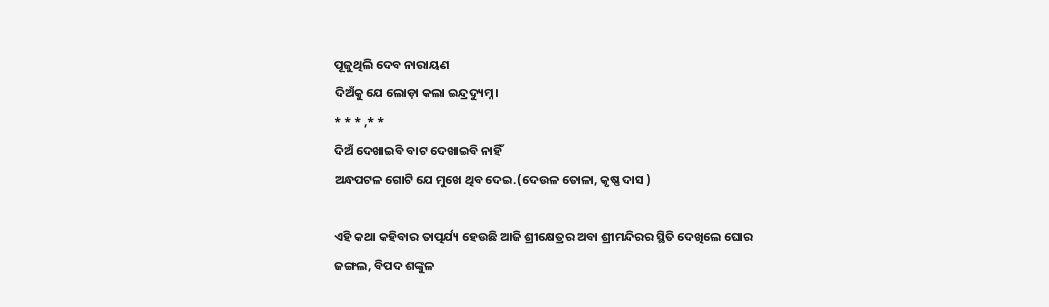ପୂଜୁଥିଲି ଦେବ ନାରାୟଣ
ଦିଅଁକୁ ଯେ ଲୋଡ଼ା କଲା ଇନ୍ଦ୍ରଦ୍ୟୁମ୍ନ।
* * * ,* *
ଦିଅଁ ଦେଖାଇବି ବାଟ ଦେଖାଇବି ନାହିଁ
ଅନ୍ଧପଟଳ ଗୋଟି ଯେ ମୁଖେ ଥିବ ଦେଇ.(ଦେଉଳ ତୋଳା, କୃଷ୍ଣ ଦାସ )

ଏହି କଥା କହିବାର ତାତ୍ପର୍ଯ୍ୟ ହେଉଛି ଆଜି ଶ୍ରୀକ୍ଷେତ୍ରର ଅବା ଶ୍ରୀମନ୍ଦିରର ସ୍ଥିତି ଦେଖିଲେ ଘୋର ଜଙ୍ଗଲ, ବିପଦ ଶଙ୍କୁଳ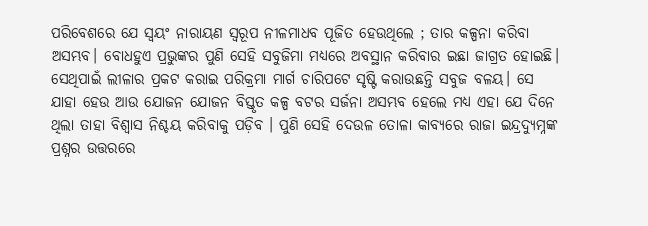ପରିବେଶରେ ଯେ ସ୍ୱୟଂ ନାରାୟଣ ସ୍ୱରୂପ ନୀଳମାଧବ ପୂଜିତ ହେଉଥିଲେ ; ତାର କଳ୍ପନା କରିବା ଅସମ୍ଭବ। ବୋଧହୁଏ ପ୍ରଭୁଙ୍କର ପୁଣି ସେହି ସବୁଜିମା ମଧ୍ୟରେ ଅବସ୍ଥାନ କରିବାର ଇଛା ଜାଗ୍ରତ ହୋଇଛି। ସେଥିପାଇଁ ଲୀଳାର ପ୍ରକଟ କରାଇ ପରିକ୍ରମା ମାର୍ଗ ଚାରିପଟେ ସୃଷ୍ଟି କରାଉଛନ୍ତି ସବୁଜ ବଳୟ। ସେ ଯାହା ହେଉ ଆଉ ଯୋଜନ ଯୋଜନ ବିସ୍ତୃତ କଳ୍ପ ବଟର ସର୍ଜନା ଅସମ୍ଭବ ହେଲେ ମଧ୍ୟ ଏହା ଯେ ଦିନେ ଥିଲା ତାହା ବିଶ୍ୱାସ ନିଶ୍ଚୟ କରିବାକୁ ପଡ଼ିବ । ପୁଣି ସେହି ଦେଉଳ ତୋଳା କାବ୍ୟରେ ରାଜା ଇନ୍ଦ୍ରଦ୍ୟୁମ୍ନଙ୍କ ପ୍ରଶ୍ନର ଉତ୍ତରରେ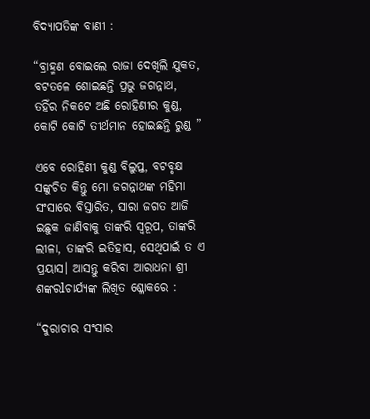ବିଦ୍ୟାପତିଙ୍କ ବାଣୀ :

“ବ୍ରାହ୍ମଣ ବୋଇଲେ ରାଜା ଦେଖିଲି ଯୁକତ,
ବଟତଳେ ଶୋଇଛନ୍ତି ପ୍ରଭୁ ଜଗନ୍ନାଥ,
ତହିଁର ନିକଟେ ଅଛି ରୋହିଣୀର କୁଣ୍ଡ,
କୋଟି କୋଟି ତୀର୍ଥମାନ ହୋଇଛନ୍ତି ରୁଣ୍ଡ ”

ଏବେ ରୋହିଣୀ କୁଣ୍ଡ ବିଲୁପ୍ତ, ବଟବୃକ୍ଷ ସଙ୍କୁଚିତ କିନ୍ତୁ ମୋ ଜଗନ୍ନାଥଙ୍କ ମହିମା ସଂସାରେ ବିସ୍ତାରିତ, ସାରା ଜଗତ ଆଜି ଇଛୁକ ଜାଣିବାକୁ ତାଙ୍କରି ସ୍ୱରୂପ, ତାଙ୍କରି ଲୀଳା, ତାଙ୍କରି ଇତିହାସ, ସେଥିପାଇଁ ତ ଏ ପ୍ରୟାସ। ଆସନ୍ତୁ କରିବା ଆରାଧନା ଶ୍ରୀ ଶଙ୍କରlଚାର୍ଯ୍ୟଙ୍କ ଲିଖିତ ଶ୍ଳୋକରେ :

“ଦୁରାଚାର ସଂସାର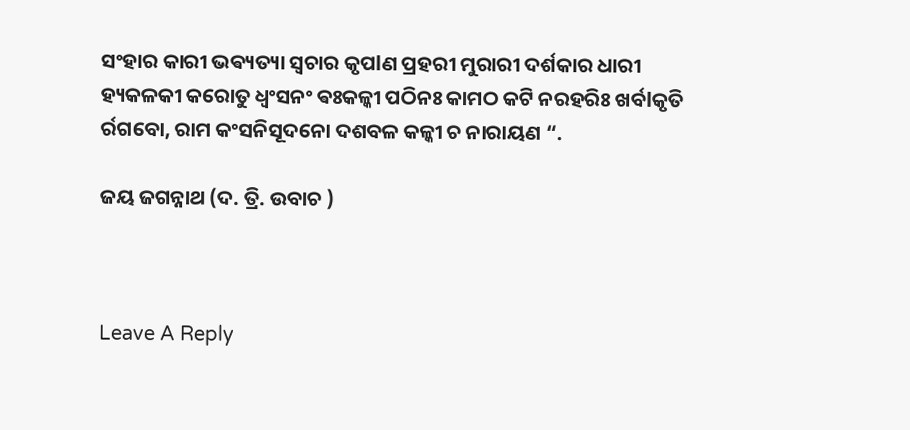ସଂହାର କାରୀ ଭଵ୍ୟତ୍ୟା ସ୍ୱଚାର କୃପlଣ ପ୍ରହରୀ ମୁରାରୀ ଦର୍ଶକାର ଧାରୀ ହ୍ୟକଳକୀ କରୋତୁ ଧ୍ବଂସନଂ ଵଃକଳ୍କୀ ପଠିନଃ କାମଠ କଟି ନରହରିଃ ଖର୍ବlକୃତି ର୍ରଗବୋ, ରାମ କଂସନିସୂଦନୋ ଦଶବଳ କଳ୍କୀ ଚ ନାରାୟଣ “.

ଜୟ ଜଗନ୍ନାଥ (ଦ. ତ୍ରି. ଉବାଚ )



Leave A Reply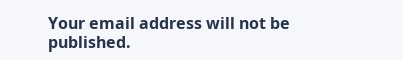Your email address will not be published.